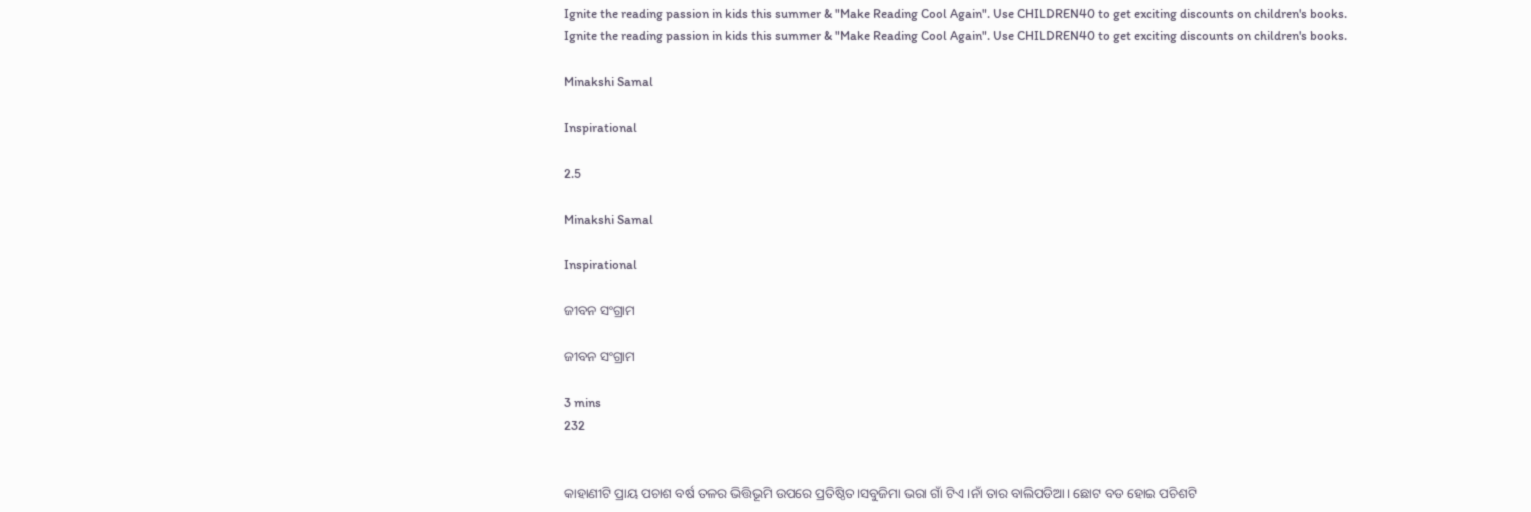Ignite the reading passion in kids this summer & "Make Reading Cool Again". Use CHILDREN40 to get exciting discounts on children's books.
Ignite the reading passion in kids this summer & "Make Reading Cool Again". Use CHILDREN40 to get exciting discounts on children's books.

Minakshi Samal

Inspirational

2.5

Minakshi Samal

Inspirational

ଜୀବନ ସଂଗ୍ରାମ

ଜୀବନ ସଂଗ୍ରାମ

3 mins
232


କାହାଣୀଟି ପ୍ରାୟ ପଚାଶ ବର୍ଷ ତଳର ଭିତ୍ତିଭୂମି ଉପରେ ପ୍ରତିଷ୍ଠିତ।ସବୁଜିମା ଭରା ଗାଁ ଟିଏ।ନାଁ ତାର ବାଲିପଡିଆ। ଛୋଟ ବଡ ହୋଇ ପଚିଶଟି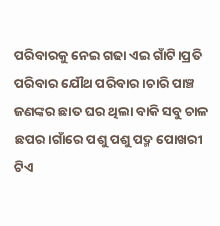ପରିବାରକୁ ନେଇ ଗଢା ଏଇ ଗାଁଟି।ପ୍ରତି ପରିବାର ଯୌଥ ପରିବାର।ଚାରି ପାଞ୍ଚ ଜଣଙ୍କର ଛାତ ଘର ଥିଲା ବାକି ସବୁ ଚାଳ ଛପର।ଗାଁରେ ପଶୁ ପଶୁ ପଦ୍ମ ପୋଖରୀ ଟିଏ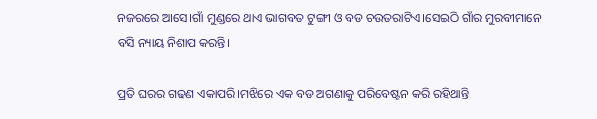ନଜରରେ ଆସେ।ଗାଁ ମୁଣ୍ଡରେ ଥାଏ ଭାଗବତ ଟୁଙ୍ଗୀ ଓ ବଡ ଚଉତରାଟିଏ।ସେଇଠି ଗାଁର ମୁରବୀମାନେ ବସି ନ୍ୟାୟ ନିଶାପ କରନ୍ତି।

ପ୍ରତି ଘରର ଗଢଣ ଏକାପରି।ମଝିରେ ଏକ ବଡ ଅଗଣାକୁ ପରିବେଷ୍ଟନ କରି ରହିଥାନ୍ତି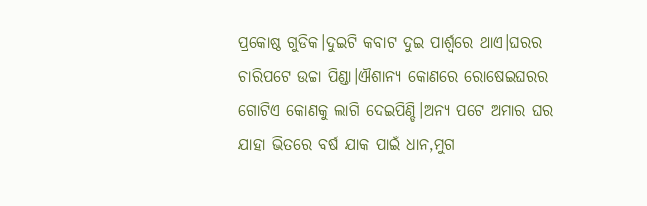ପ୍ରକୋଷ୍ଠ ଗୁଡିକ।ଦୁଇଟି କବାଟ ଦୁଇ ପାର୍ଶ୍ଵରେ ଥାଏ।ଘରର ଚାରିପଟେ ଉଚ୍ଚା ପିଣ୍ଡା।ଐଶାନ୍ୟ କୋଣରେ ରୋଷେଇଘରର ଗୋଟିଏ କୋଣକୁ ଲାଗି ଦେଇପିଣ୍ଡି।ଅନ୍ୟ ପଟେ ଅମାର ଘର ଯାହା ଭିତରେ ବର୍ଷ ଯାକ ପାଇଁ ଧାନ,ମୁଗ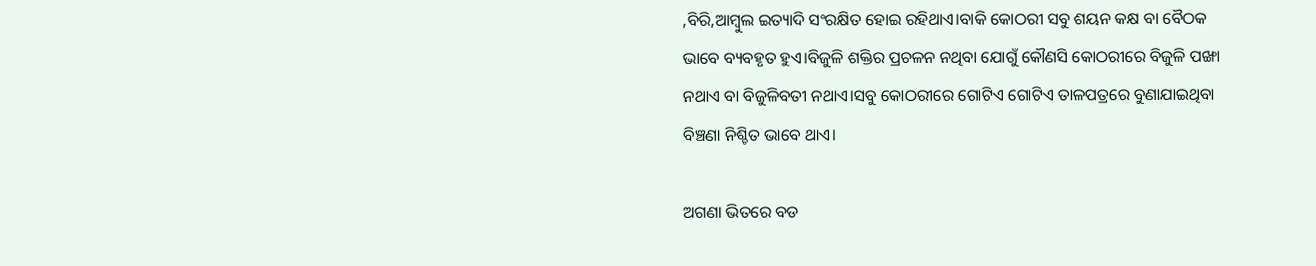,ବିରି,ଆମ୍ବୁଲ ଇତ୍ୟାଦି ସଂରକ୍ଷିତ ହୋଇ ରହିଥାଏ।ବାକି କୋଠରୀ ସବୁ ଶୟନ କକ୍ଷ ବା ବୈଠକ ଭାବେ ବ୍ୟବହୃତ ହୁଏ।ବିଜୁଳି ଶକ୍ତିର ପ୍ରଚଳନ ନଥିବା ଯୋଗୁଁ କୌଣସି କୋଠରୀରେ ବିଜୁଳି ପଙ୍ଖା ନଥାଏ ବା ବିଜୁଳିବତୀ ନଥାଏ।ସବୁ କୋଠରୀରେ ଗୋଟିଏ ଗୋଟିଏ ତାଳପତ୍ରରେ ବୁଣାଯାଇଥିବା ବିଞ୍ଚଣା ନିଶ୍ଚିତ ଭାବେ ଥାଏ।

ଅଗଣା ଭିତରେ ବଡ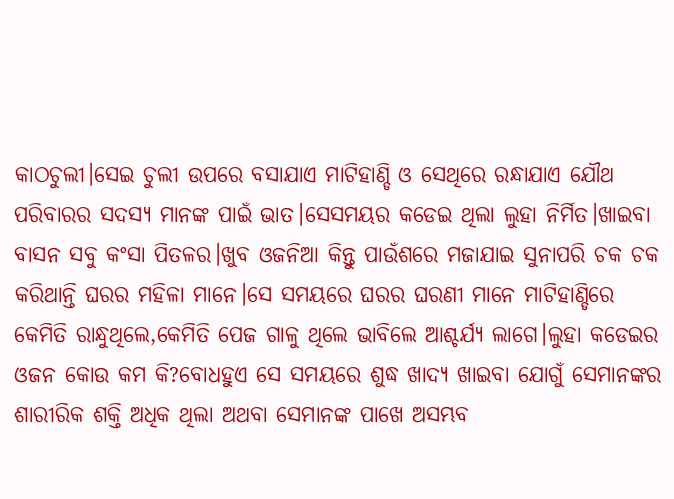କାଠଚୁଲୀ।ସେଇ ଚୁଲୀ ଉପରେ ବସାଯାଏ ମାଟିହାଣ୍ଡି ଓ ସେଥିରେ ରନ୍ଧାଯାଏ ଯୌଥ ପରିବାରର ସଦସ୍ୟ ମାନଙ୍କ ପାଇଁ ଭାତ।ସେସମୟର କଡେଇ ଥିଲା ଲୁହା ନିର୍ମିତ।ଖାଇବା ବାସନ ସବୁ କଂସା ପିତଳର।ଖୁବ ଓଜନିଆ କିନ୍ତୁ ପାଉଁଶରେ ମଜାଯାଇ ସୁନାପରି ଚକ ଚକ କରିଥାନ୍ତି ଘରର ମହିଳା ମାନେ।ସେ ସମୟରେ ଘରର ଘରଣୀ ମାନେ ମାଟିହାଣ୍ଡିରେ କେମିତି ରାନ୍ଧୁଥିଲେ,କେମିତି ପେଜ ଗାଳୁ ଥିଲେ ଭାବିଲେ ଆଶ୍ଚର୍ଯ୍ୟ ଲାଗେ।ଲୁହା କଡେଇର ଓଜନ କୋଉ କମ କି?ବୋଧହୁଏ ସେ ସମୟରେ ଶୁଦ୍ଧ ଖାଦ୍ୟ ଖାଇବା ଯୋଗୁଁ ସେମାନଙ୍କର ଶାରୀରିକ ଶକ୍ତି ଅଧିକ ଥିଲା ଅଥବା ସେମାନଙ୍କ ପାଖେ ଅସମ୍ଭବ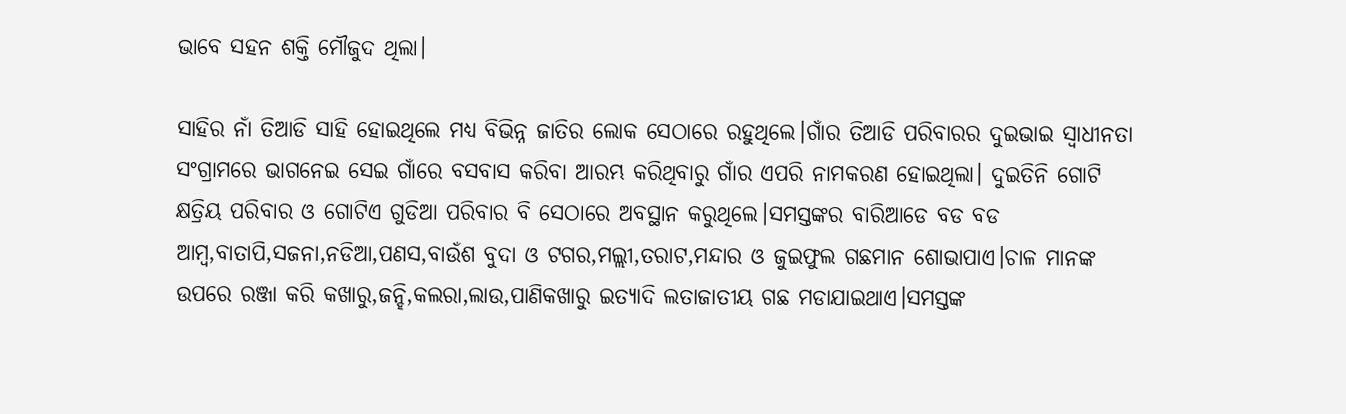ଭାବେ ସହନ ଶକ୍ତି ମୌଜୁଦ ଥିଲା।

ସାହିର ନାଁ ତିଆଡି ସାହି ହୋଇଥିଲେ ମଧ୍ୟ ବିଭିନ୍ନ ଜାତିର ଲୋକ ସେଠାରେ ରହୁଥିଲେ।ଗାଁର ତିଆଡି ପରିବାରର ଦୁଇଭାଇ ସ୍ବାଧୀନତା ସଂଗ୍ରାମରେ ଭାଗନେଇ ସେଇ ଗାଁରେ ବସବାସ କରିବା ଆରମ୍ଭ କରିଥିବାରୁ ଗାଁର ଏପରି ନାମକରଣ ହୋଇଥିଲା। ଦୁଇତିନି ଗୋଟି କ୍ଷତ୍ରିୟ ପରିବାର ଓ ଗୋଟିଏ ଗୁଡିଆ ପରିବାର ବି ସେଠାରେ ଅବସ୍ଥାନ କରୁଥିଲେ।ସମସ୍ତଙ୍କର ବାରିଆଡେ ବଡ ବଡ ଆମ୍ବ,ବାତାପି,ସଜନା,ନଡିଆ,ପଣସ,ବାଉଁଶ ବୁଦା ଓ ଟଗର,ମଲ୍ଲୀ,ତରାଟ,ମନ୍ଦାର ଓ ଜୁଇଫୁଲ ଗଛମାନ ଶୋଭାପାଏ।ଚାଳ ମାନଙ୍କ ଉପରେ ରଞ୍ଜା କରି କଖାରୁ,ଜନ୍ହି,କଲରା,ଲାଉ,ପାଣିକଖାରୁ ଇତ୍ୟାଦି ଲତାଜାତୀୟ ଗଛ ମଡାଯାଇଥାଏ।ସମସ୍ତଙ୍କ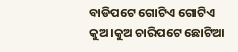ବାଡିପଟେ ଗୋଟିଏ ଗୋଟିଏ କୁଅ।କୁଅ ଚାରିପଟେ ଛୋଟିଆ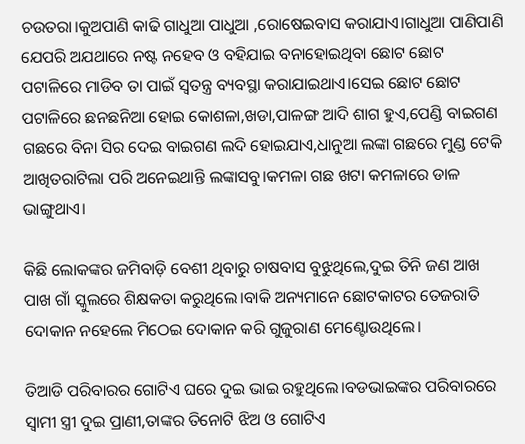ଚଉତରା।କୁଅପାଣି କାଢି ଗାଧୁଆ ପାଧୁଆ ,ରୋଷେଇବାସ କରାଯାଏ।ଗାଧୁଆ ପାଣିପାଣି ଯେପରି ଅଯଥାରେ ନଷ୍ଟ ନହେବ ଓ ବହିଯାଇ ବନାହୋଇଥିବା ଛୋଟ ଛୋଟ ପଟାଳିରେ ମାଡିବ ତା ପାଇଁ ସ୍ବତନ୍ତ୍ର ବ୍ୟବସ୍ଥା କରାଯାଇଥାଏ।ସେଇ ଛୋଟ ଛୋଟ ପଟାଳିରେ ଛନଛନିଆ ହୋଇ କୋଶଳା,ଖଡା,ପାଳଙ୍ଗ ଆଦି ଶାଗ ହୁଏ,ପେଣ୍ଡି ବାଇଗଣ ଗଛରେ ବିନା ସିର ଦେଇ ବାଇଗଣ ଲଦି ହୋଇଯାଏ,ଧାନୁଆ ଲଙ୍କା ଗଛରେ ମୁଣ୍ଡ ଟେକି ଆଖିତରାଟିଲା ପରି ଅନେଇଥାନ୍ତି ଲଙ୍କାସବୁ।କମଳା ଗଛ ଖଟା କମଳାରେ ଡାଳ ଭାଙ୍ଗୁଥାଏ।

କିଛି ଲୋକଙ୍କର ଜମିବାଡ଼ି ବେଶୀ ଥିବାରୁ ଚାଷବାସ ବୁଝୁଥିଲେ,ଦୁଇ ତିନି ଜଣ ଆଖ ପାଖ ଗାଁ ସ୍କୁଲରେ ଶିକ୍ଷକତା କରୁଥିଲେ।ବାକି ଅନ୍ୟମାନେ ଛୋଟକାଟର ତେଜରାତି ଦୋକାନ ନହେଲେ ମିଠେଇ ଦୋକାନ କରି ଗୁଜୁରାଣ ମେଣ୍ଟୋଉଥିଲେ।

ତିଆଡି ପରିବାରର ଗୋଟିଏ ଘରେ ଦୁଇ ଭାଇ ରହୁଥିଲେ।ବଡଭାଇଙ୍କର ପରିବାରରେ ସ୍ବାମୀ ସ୍ତ୍ରୀ ଦୁଇ ପ୍ରାଣୀ,ତାଙ୍କର ତିନୋଟି ଝିଅ ଓ ଗୋଟିଏ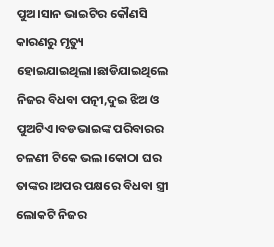ପୁଅ।ସାନ ଭାଇଟିର କୌଣସି କାରଣରୁ ମୃତ୍ୟୁ ହୋଇଯାଇଥିଲା।ଛାଡିଯାଇଥିଲେ ନିଜର ବିଧବା ପତ୍ନୀ,ଦୁଇ ଝିଅ ଓ ପୁଅଟିଏ।ବଡଭାଇଙ୍କ ପରିବାରର ଚଳଣୀ ଟିକେ ଭଲ।କୋଠା ଘର ତାଙ୍କର।ଅପର ପକ୍ଷରେ ବିଧବା ସ୍ତ୍ରୀ ଲୋକଟି ନିଜର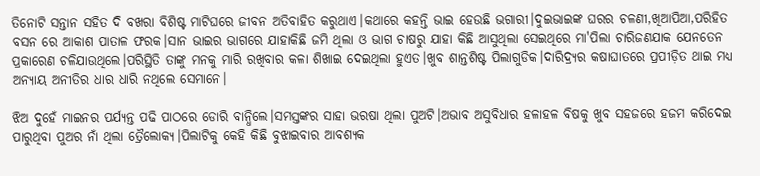ତିନୋଟି ସନ୍ତାନ ସହିତ ଦି ବଖରା ବିଶିଷ୍ଟ ମାଟିଘରେ ଜୀବନ ଅତିବାହିତ କରୁଥାଏ।କଥାରେ କହନ୍ତି ଭାଇ ହେଉଛି ଭଗାରୀ।ଦୁଇଭାଇଙ୍କ ଘରର ଚଳଣୀ,ଖିଆପିଆ,ପରିହିତ ବସନ ରେ ଆକାଶ ପାତାଳ ଫରକ।ସାନ ଭାଇର ଭାଗରେ ଯାହାକିଛି ଜମି ଥିଲା ଓ ଭାଗ ଚାଷରୁ ଯାହା କିଛି ଆସୁଥିଲା ସେଇଥିରେ ମା'ପିଲା ଚାରିଜଣଯାକ ଯେନତେନ ପ୍ରକାରେଣ ଚଳିଯାଉଥିଲେ।ପରିସ୍ଥିତି ତାଙ୍କୁ ମନକୁ ମାରି ରଖିବାର କଳା ଶିଖାଇ ଦେଇଥିଲା ହୁଏତ।ଖୁବ ଶାନ୍ତଶିଷ୍ଟ ପିଲାଗୁଡିକ।ଦାରିଦ୍ର୍ୟର କଷାଘାତରେ ପ୍ରପୀଡ଼ିତ ଥାଇ ମଧ୍ୟ ଅନ୍ୟାୟ ଅନୀତିର ଧାର ଧାରି ନଥିଲେ ସେମାନେ।

ଝିଅ ଦୁହେଁ ମାଇନର ପର୍ଯ୍ୟନ୍ତ ପଢି ପାଠରେ ଡୋରି ବାନ୍ଧିଲେ।ସମସ୍ତଙ୍କର ସାହା ଭରଷା ଥିଲା ପୁଅଟି।ଅଭାବ ଅସୁବିଧାର ହଳାହଳ ବିଷକୁ ଖୁବ ସହଜରେ ହଜମ କରିଦେଇ ପାରୁଥିବା ପୁଅର ନାଁ ଥିଲା ତ୍ରୈଲୋକ୍ୟ।ପିଲାଟିକୁ କେହି କିଛି ବୁଝାଇବାର ଆବଶ୍ୟକ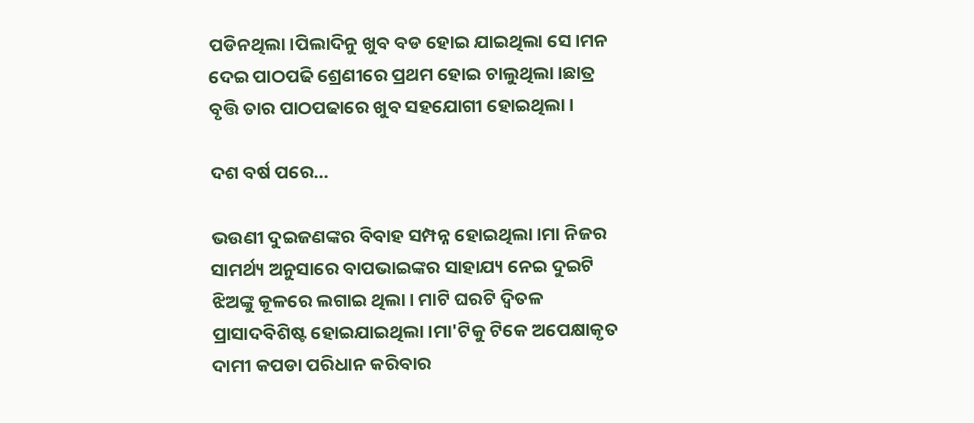ପଡିନଥିଲା।ପିଲାଦିନୁ ଖୁବ ବଡ ହୋଇ ଯାଇଥିଲା ସେ।ମନ ଦେଇ ପାଠପଢି ଶ୍ରେଣୀରେ ପ୍ରଥମ ହୋଇ ଚାଲୁଥିଲା।ଛାତ୍ର ବୃତ୍ତି ତାର ପାଠପଢାରେ ଖୁବ ସହଯୋଗୀ ହୋଇଥିଲା।

ଦଶ ବର୍ଷ ପରେ...

ଭଉଣୀ ଦୁଇଜଣଙ୍କର ବିବାହ ସମ୍ପନ୍ନ ହୋଇଥିଲା।ମା ନିଜର ସାମର୍ଥ୍ୟ ଅନୁସାରେ ବାପଭାଇଙ୍କର ସାହାଯ୍ୟ ନେଇ ଦୁଇଟି ଝିଅଙ୍କୁ କୂଳରେ ଲଗାଇ ଥିଲା। ମାଟି ଘରଟି ଦ୍ବିତଳ ପ୍ରାସାଦବିଶିଷ୍ଟ ହୋଇଯାଇଥିଲା।ମା'ଟିକୁ ଟିକେ ଅପେକ୍ଷାକୃତ ଦାମୀ କପଡା ପରିଧାନ କରିବାର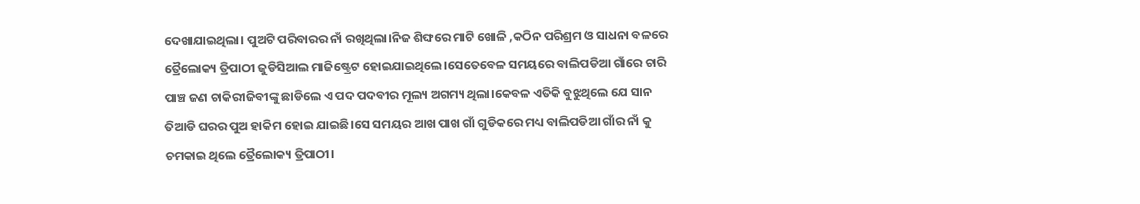ଦେଖାଯାଇଥିଲା। ପୁଅଟି ପରିବାରର ନାଁ ରଖିଥିଲା।ନିଜ ଶିଙ୍ଘରେ ମାଟି ଖୋଳି ,କଠିନ ପରିଶ୍ରମ ଓ ସାଧନା ବଳରେ ତ୍ରୈଲୋକ୍ୟ ତ୍ରିପାଠୀ ଜୁଡିସିଆଲ ମାଜିଷ୍ଟ୍ରେଟ ହୋଇଯାଇଥିଲେ।ସେତେବେଳ ସମୟରେ ବାଲିପଡିଆ ଗାଁରେ ଚାରି ପାଞ୍ଚ ଜଣ ଚାକିରୀଜିବୀଙ୍କୁ ଛାଡିଲେ ଏ ପଦ ପଦବୀର ମୂଲ୍ୟ ଅଗମ୍ୟ ଥିଲା।କେବଳ ଏତିକି ବୁଝୁଥିଲେ ଯେ ସାନ ତିଆଡି ଘରର ପୁଅ ହାକିମ ହୋଇ ଯାଇଛି।ସେ ସମୟର ଆଖ ପାଖ ଗାଁ ଗୁଡିକରେ ମଧ୍ୟ ବାଲିପଡିଆ ଗାଁର ନାଁ କୁ ଚମକାଇ ଥିଲେ ତ୍ରୈଲୋକ୍ୟ ତ୍ରିପାଠୀ।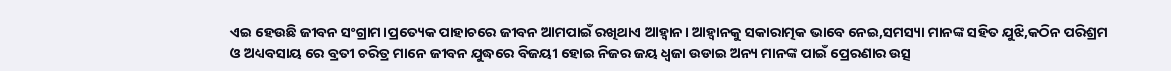ଏଇ ହେଉଛି ଜୀବନ ସଂଗ୍ରାମ।ପ୍ରତ୍ୟେକ ପାହାଚରେ ଜୀବନ ଆମପାଇଁ ରଖିଥାଏ ଆହ୍ବାନ। ଆହ୍ବାନକୁ ସକାରାତ୍ମକ ଭାବେ ନେଇ,ସମସ୍ୟା ମାନଙ୍କ ସହିତ ଯୁଝି,କଠିନ ପରିଶ୍ରମ ଓ ଅଧ୍ୟବସାୟ ରେ ବ୍ରତୀ ଚରିତ୍ର ମାନେ ଜୀବନ ଯୁଦ୍ଧରେ ବିଜୟୀ ହୋଇ ନିଜର ଜୟ ଧ୍ବଜା ଉଡାଇ ଅନ୍ୟ ମାନଙ୍କ ପାଇଁ ପ୍ରେରଣାର ଉତ୍ସ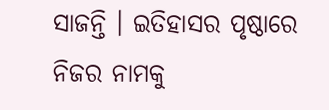ସାଜନ୍ତି । ଇତିହାସର ପୃଷ୍ଠାରେ ନିଜର ନାମକୁ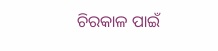ଚିରକାଳ ପାଇଁ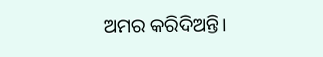ଅମର କରିଦିଅନ୍ତି।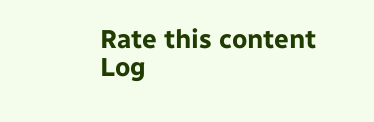Rate this content
Log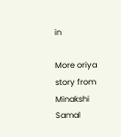in

More oriya story from Minakshi Samal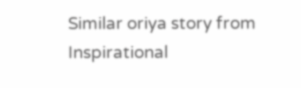Similar oriya story from Inspirational